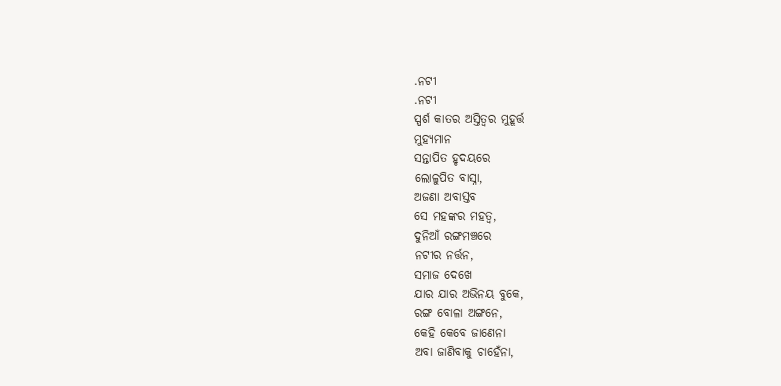.ନଟୀ
.ନଟୀ
ସ୍ପର୍ଶ କାତର ଅସ୍ତିତ୍ୱର ମୁହୂର୍ତ୍ତ
ମୁହ୍ୟମାନ
ସନ୍ତାପିତ ହୃଦୟରେ
ଲୋଳୁପିତ ବାସ୍ନା,
ଅଜଣା ଅବାସ୍ତବ
ସେ ମହଙ୍କର ମହତ୍ୱ,
ଦୁନିଆଁ ରଙ୍ଗମଞ୍ଚରେ
ନଟୀର ନର୍ତ୍ତନ,
ସମାଜ ଦେଖେ
ଯାର ଯାର ଅଭିନୟ ବୁକେ,
ରଙ୍ଗ ବୋଳା ଅଙ୍ଗନେ,
କେହି କେବେ ଜାଣେନା
ଅବା ଜାଣିବାକୁ ଚାହେଁନା,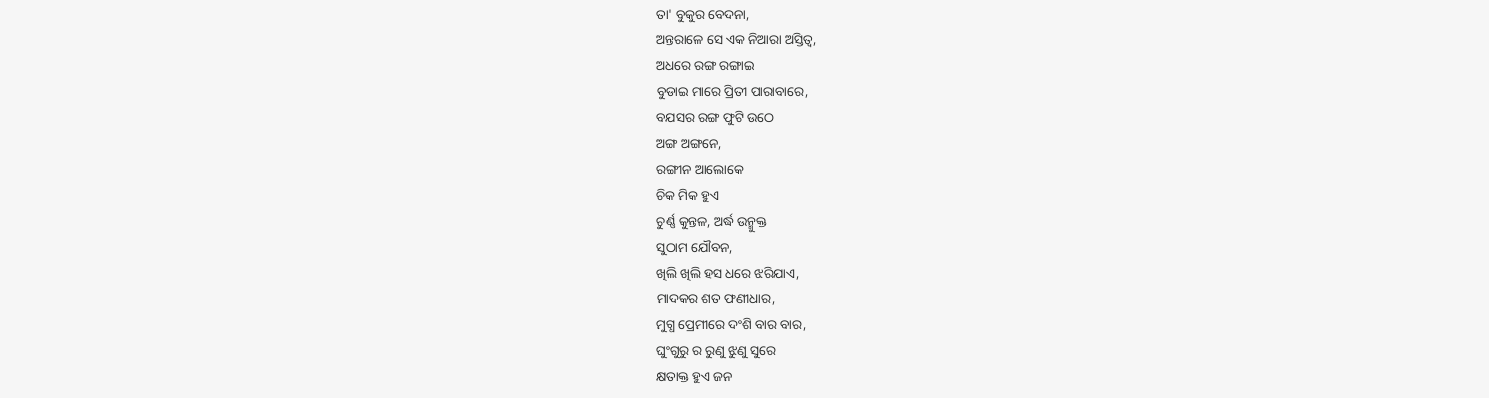ତା' ବୁକୁର ବେଦନା,
ଅନ୍ତରାଳେ ସେ ଏକ ନିଆରା ଅସ୍ତିତ୍ୱ,
ଅଧରେ ରଙ୍ଗ ରଙ୍ଗାଇ
ବୁଡାଇ ମାରେ ପ୍ରିତୀ ପାରାବାରେ,
ବଯସର ରଙ୍ଗ ଫୁଟି ଉଠେ
ଅଙ୍ଗ ଅଙ୍ଗନେ,
ରଙ୍ଗୀନ ଆଲୋକେ
ଚିକ ମିକ ହୁଏ
ଚୁର୍ଣ୍ଣ କୁନ୍ତଳ, ଅର୍ଦ୍ଧ ଉନ୍ମୁକ୍ତ
ସୁଠାମ ଯୌବନ,
ଖିଲି ଖିଲି ହସ ଧରେ ଝରିଯାଏ,
ମାଦକର ଶତ ଫଣୀଧାର,
ମୁଗ୍ଧ ପ୍ରେମୀରେ ଦଂଶି ବାର ବାର,
ଘୁଂଗୁରୁ ର ରୁଣୁ ଝୁଣୁ ସୁରେ
କ୍ଷତାକ୍ତ ହୁଏ ଜନ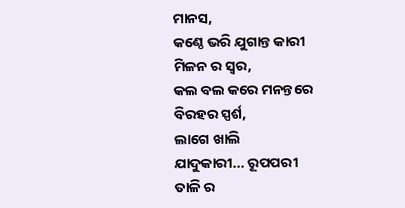ମାନସ,
କଣ୍ଠେ ଭରି ଯୁଗାନ୍ତ କାରୀ
ମିଳନ ର ସ୍ୱର,
କଲ ବଲ କରେ ମନନ୍ତରେ
ବିରହର ସ୍ପର୍ଶ,
ଲାଗେ ଖାଲି
ଯାଦୁକାରୀ... ରୂପପରୀ
ତାଳି ର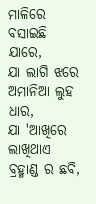ମାଳିରେ
ବସାଇଛି ଯାରେ,
ଯା ଲାଗି ଝରେ
ଅମାନିଆ ଲୁହ ଧାର,
ଯା 'ଆଖିରେ ଲାଖିଥାଏ
ବ୍ରହ୍ମାଣ୍ଡ ର ଛବି,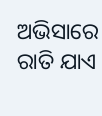ଅଭିସାରେ ରାତି ଯାଏ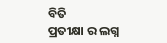ବିତି
ପ୍ରତୀକ୍ଷା ର ଲଗ୍ନ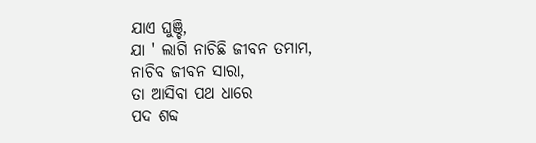ଯାଏ ଘୁଞ୍ଚି,
ଯା ' ଲାଗି ନାଚିଛି ଜୀବନ ତମାମ,
ନାଚିବ ଜୀବନ ସାରା,
ତା ଆସିବା ପଥ ଧାରେ
ପଦ ଶବ୍ଦ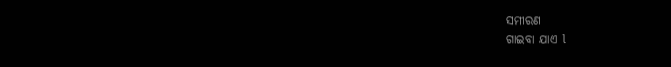ସମୀରଣ
ଗାଇବା ଯାଏ l